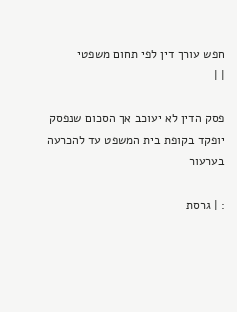חפש עורך דין לפי תחום משפטי
| |

פסק הדין לא יעוכב אך הסכום שנפסק יופקד בקופת בית המשפט עד להכרעה בערעור

: | גרסת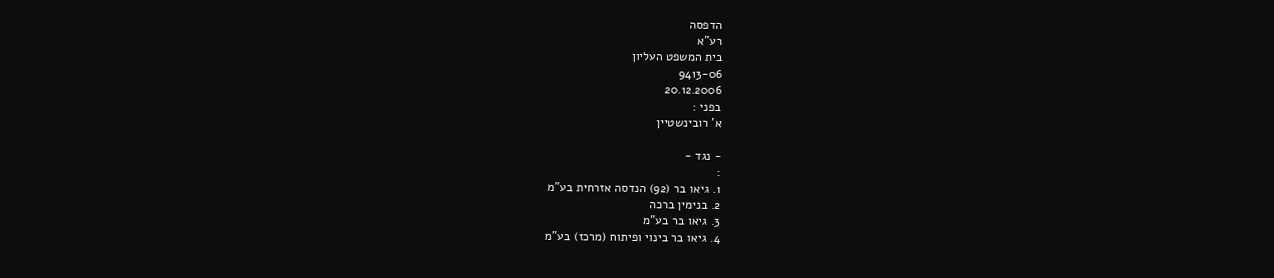הדפסה
רע"א
בית המשפט העליון
9413-06
20.12.2006
בפני :
א' רובינשטיין

- נגד -
:
1. גיאו בר (92) הנדסה אזרחית בע"מ
2. בנימין ברכה
3. גיאו בר בע"מ
4. גיאו בר בינוי ופיתוח (מרכז) בע"מ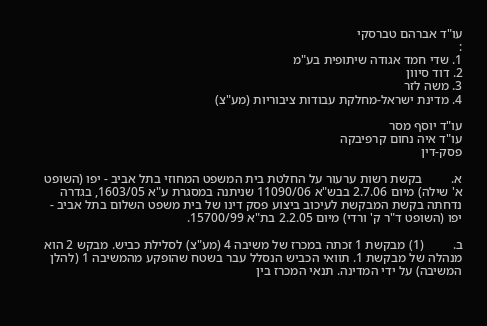עו"ד אברהם טברסקי
:
1. שדי חמד אגודה שיתופית בע"מ
2. דוד סיוון
3. משה לזר
4. מדינת ישראל-מחלקת עבודות ציבוריות (מע"צ)

עו"ד יוסף מסר
עו"ד איה נחום קרפיבקה
פסק-דין

א.         בקשת רשות ערעור על החלטת בית המשפט המחוזי בתל אביב - יפו (השופט א' שילה) מיום 2.7.06 בבש"א 11090/06 שניתנה במסגרת ע"א 1603/05, בגדרה נדחתה בקשת המבקשת לעיכוב ביצוע פסק דינו של בית משפט השלום בתל אביב - יפו (השופט ד"ר ק' ורדי) מיום 2.2.05 בת"א 15700/99.

ב.         (1) מבקשת 1 זכתה במכרז של משיבה 4 (מע"צ) לסלילת כביש. מבקש 2 הוא מנהלה של מבקשת 1. תוואי הכביש הנסלל עבר בשטח שהופקע מהמשיבה 1 (להלן המשיבה) על ידי המדינה. תנאי המכרז בין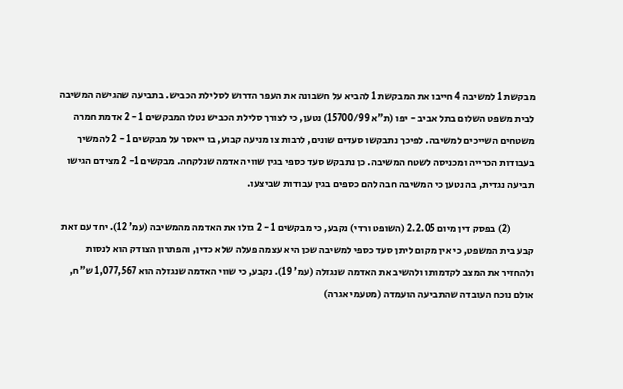מבקשת 1 למשיבה 4 חייבו את המבקשת 1 להביא על חשבונה את העפר הדרוש לסלילת הכביש. בתביעה שהגישה המשיבה לבית משפט השלום בתל אביב - יפו (ת"א 15700/99) נטען, כי לצורך סלילת הכביש נטלו המבקשים 1 - 2 אדמת חמרה משטחים השייכים למשיבה. לפיכך נתבקשו סעדים שונים, לרבות צו מניעה קבוע, בו ייאסר על מבקשים 1 - 2 להמשיך בעבודות הכרייה ומכניסה לשטח המשיבה. כן נתבקש סעד כספי בגין שווי האדמה שנלקחה. מבקשים 1- 2 מצידם הגישו תביעה נגדית, בה נטען כי המשיבה חבה להם כספים בגין עבודות שביצעו.

            (2) בפסק דין מיום 2.2.05 (השופט ורדי) נקבע, כי מבקשים 1 - 2 גזלו את האדמה מהמשיבה (עמ' 12). יחד עם זאת קבע בית המשפט, כי אין מקום ליתן סעד כספי למשיבה שכן היא עצמה פעלה שלא כדין, והפתרון הצודק הוא לנסות ולהחזיר את המצב לקדמותו ולהשיב את האדמה שנגזלה (עמ' 19). נקבע, כי שווי האדמה שנגזלה הוא 1,077,567 ש"ח, אולם נוכח העובדה שהתביעה הועמדה (מטעמי אגרה)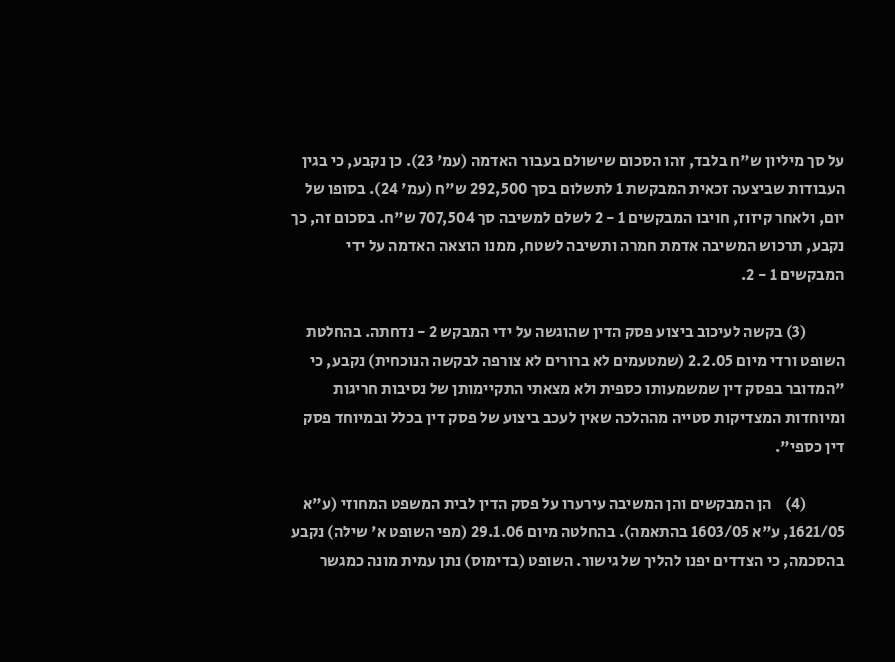על סך מיליון ש"ח בלבד, זהו הסכום שישולם בעבור האדמה (עמ' 23). כן נקבע, כי בגין העבודות שביצעה זכאית המבקשת 1 לתשלום בסך 292,500 ש"ח (עמ' 24). בסופו של יום, ולאחר קיזוז, חויבו המבקשים 1 - 2 לשלם למשיבה סך 707,504 ש"ח. בסכום זה, כך נקבע, תרכוש המשיבה אדמת חמרה ותשיבה לשטח, ממנו הוצאה האדמה על ידי המבקשים 1 - 2.

            (3) בקשה לעיכוב ביצוע פסק הדין שהוגשה על ידי המבקש 2 - נדחתה. בהחלטת השופט ורדי מיום 2.2.05 (שמטעמים לא ברורים לא צורפה לבקשה הנוכחית) נקבע, כי "המדובר בפסק דין שמשמעותו כספית ולא מצאתי התקיימותן של נסיבות חריגות ומיוחדות המצדיקות סטייה מההלכה שאין לעכב ביצוע של פסק דין בכלל ובמיוחד פסק דין כספי".

            (4)    הן המבקשים והן המשיבה עירערו על פסק הדין לבית המשפט המחוזי (ע"א 1621/05, ע"א 1603/05 בהתאמה). בהחלטה מיום 29.1.06 (מפי השופט א' שילה) נקבע בהסכמה, כי הצדדים יפנו להליך של גישור. השופט (בדימוס) נתן עמית מונה כמגשר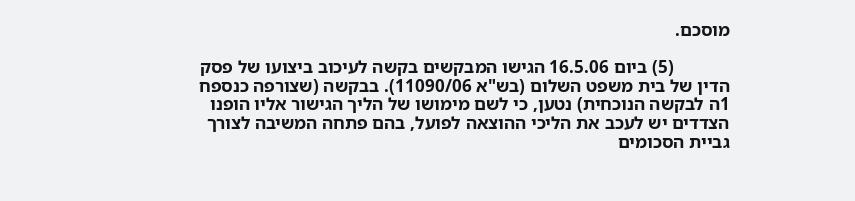מוסכם.

            (5) ביום 16.5.06 הגישו המבקשים בקשה לעיכוב ביצועו של פסק הדין של בית משפט השלום (בש"א 11090/06). בבקשה (שצורפה כנספח 1ה לבקשה הנוכחית) נטען, כי לשם מימושו של הליך הגישור אליו הופנו הצדדים יש לעכב את הליכי ההוצאה לפועל, בהם פתחה המשיבה לצורך גביית הסכומים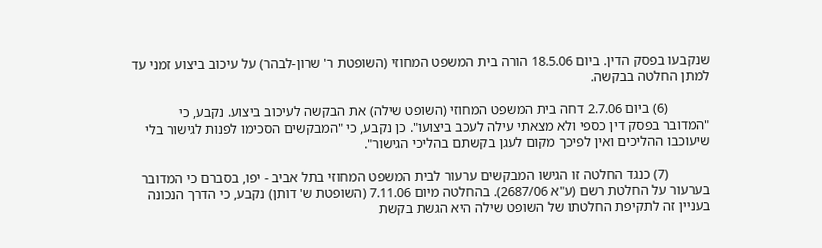שנקבעו בפסק הדין. ביום 18.5.06 הורה בית המשפט המחוזי (השופטת ר' שרון-לבהר) על עיכוב ביצוע זמני עד למתן החלטה בבקשה.

            (6) ביום 2.7.06 דחה בית המשפט המחוזי (השופט שילה) את הבקשה לעיכוב ביצוע. נקבע, כי "המדובר בפסק דין כספי ולא מצאתי עילה לעכב ביצועו". כן נקבע, כי "המבקשים הסכימו לפנות לגישור בלי שיעוכבו ההליכים ואין לפיכך מקום לעגן בקשתם בהליכי הגישור".

            (7) כנגד החלטה זו הגישו המבקשים ערעור לבית המשפט המחוזי בתל אביב - יפו, בסברם כי המדובר בערעור על החלטת רשם (ע"א 2687/06). בהחלטה מיום 7.11.06 (השופטת ש' דותן) נקבע, כי הדרך הנכונה בעניין זה לתקיפת החלטתו של השופט שילה היא הגשת בקשת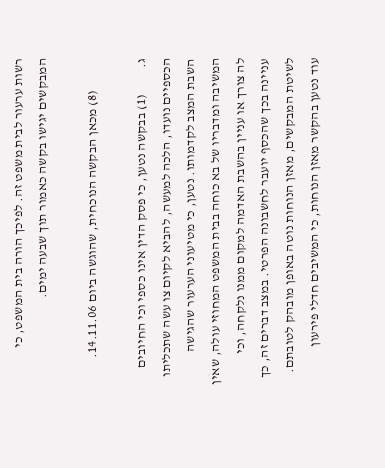רשות ערעור לבית משפט זה. לפיכך הורה בית המשפט, כי המבקשים יגישו בקשה כאמור תוך שבעה ימים.

            (8) מכאן הבקשה הנוכחית, שהוגשה ביום 14.11.06.

ג.          (1) בבקשה נטען, כי פסק הדין אינו כספי וכי החיובים הכספיים נועדו, הלכה למעשה, להביא לקיום צו עשה שתכליתו השבת המצב לקדמותו. נטען, כי מטיעוני הערעור שהגישה המשיבה ומדבריו של בא כוחה בבית המשפט המחוזי עולה, שאין לה צורך או עניין בהשבת האדמה למקום ממנו נלקחה, וכי עניינה בכך שהכסף יועבר לחשבונה הפרטי. במצב דברים זה, כך לשיטת המבקשים, מאזן הנוחות נוטה באופן מובהק לטובתם. עוד נטען בהקשר מאזן הנוחות, כי המשיבים חדלי פירעון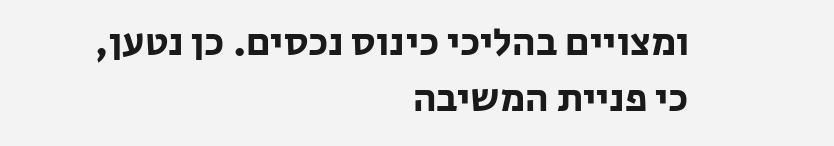ומצויים בהליכי כינוס נכסים. כן נטען, כי פניית המשיבה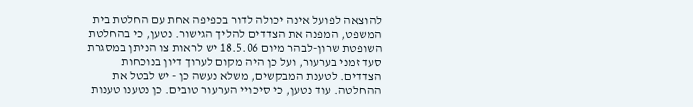להוצאה לפועל אינה יכולה לדור בכפיפה אחת עם החלטת בית המשפט, המפנה את הצדדים להליך הגישור. נטען, כי בהחלטת השופטת שרון-לבהר מיום 18.5.06 יש לראות צו הניתן במסגרת סעד זמני בערעור, ועל כן היה מקום לערוך דיון בנוכחות הצדדים. לטענת המבקשים, משלא נעשה כן - יש לבטל את ההחלטה. עוד נטען, כי סיכויי הערעור טובים. כן נטענו טענות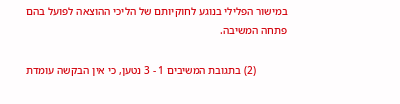במישור הפלילי בנוגע לחוקיותם של הליכי ההוצאה לפועל בהם פתחה המשיבה.

            (2) בתגובת המשיבים 1 - 3 נטען, כי אין הבקשה עומדת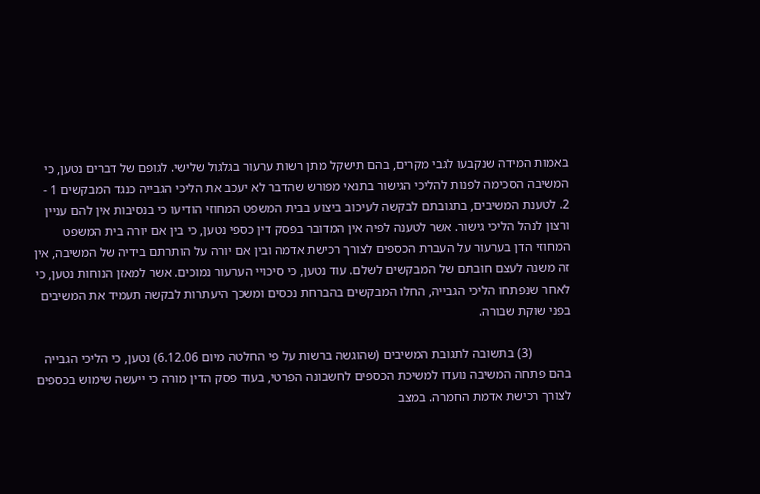באמות המידה שנקבעו לגבי מקרים, בהם תישקל מתן רשות ערעור בגלגול שלישי. לגופם של דברים נטען, כי המשיבה הסכימה לפנות להליכי הגישור בתנאי מפורש שהדבר לא יעכב את הליכי הגבייה כנגד המבקשים 1 - 2. לטענת המשיבים, בתגובתם לבקשה לעיכוב ביצוע בבית המשפט המחוזי הודיעו כי בנסיבות אין להם עניין ורצון לנהל הליכי גישור. אשר לטענה לפיה אין המדובר בפסק דין כספי נטען, כי בין אם יורה בית המשפט המחוזי הדן בערעור על העברת הכספים לצורך רכישת אדמה ובין אם יורה על הותרתם בידיה של המשיבה, אין זה משנה לעצם חובתם של המבקשים לשלם. עוד נטען, כי סיכויי הערעור נמוכים. אשר למאזן הנוחות נטען, כי לאחר שנפתחו הליכי הגבייה, החלו המבקשים בהברחת נכסים ומשכך היעתרות לבקשה תעמיד את המשיבים בפני שוקת שבורה.

            (3) בתשובה לתגובת המשיבים (שהוגשה ברשות על פי החלטה מיום 6.12.06) נטען, כי הליכי הגבייה בהם פתחה המשיבה נועדו למשיכת הכספים לחשבונה הפרטי, בעוד פסק הדין מורה כי ייעשה שימוש בכספים לצורך רכישת אדמת החמרה. במצב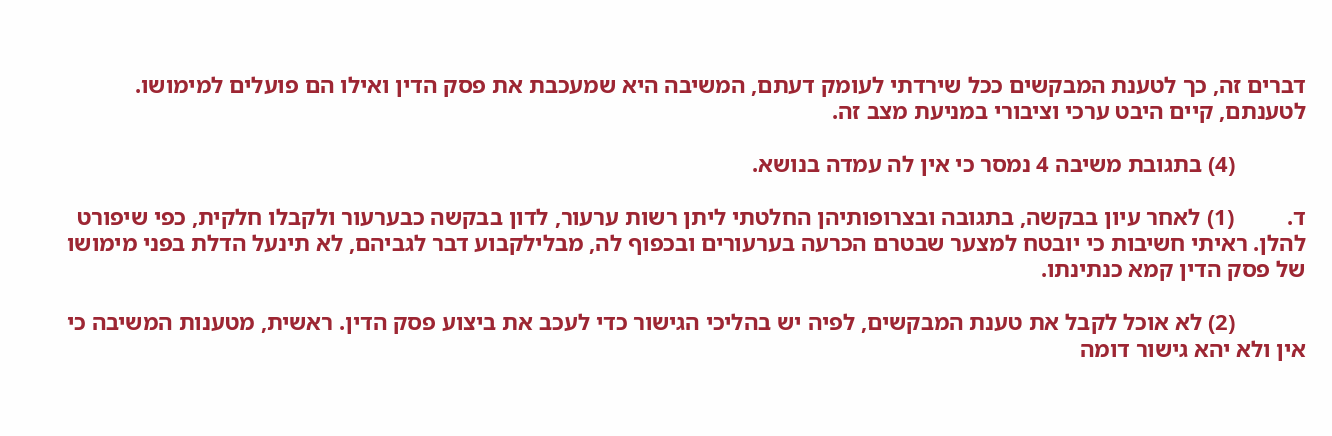דברים זה, כך לטענת המבקשים ככל שירדתי לעומק דעתם, המשיבה היא שמעכבת את פסק הדין ואילו הם פועלים למימושו. לטענתם, קיים היבט ערכי וציבורי במניעת מצב זה.

            (4) בתגובת משיבה 4 נמסר כי אין לה עמדה בנושא.

ד.         (1) לאחר עיון בבקשה, בתגובה ובצרופותיהן החלטתי ליתן רשות ערעור, לדון בבקשה כבערעור ולקבלו חלקית, כפי שיפורט להלן. ראיתי חשיבות כי יובטח למצער שבטרם הכרעה בערעורים ובכפוף לה, מבלילקבוע דבר לגביהם, לא תינעל הדלת בפני מימושו של פסק הדין קמא כנתינתו.

            (2) לא אוכל לקבל את טענת המבקשים, לפיה יש בהליכי הגישור כדי לעכב את ביצוע פסק הדין. ראשית, מטענות המשיבה כי אין ולא יהא גישור דומה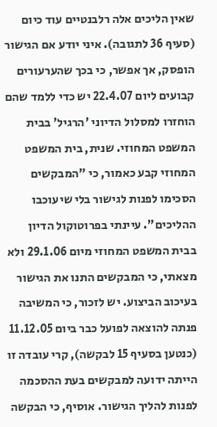שאין הליכים אלה רלבנטיים עוד כיום (סעיף 36 לתגובה). איני יודע אם הגישור הופסק, אך אפשר, כי בכך שהערעורים קבועים ליום 22.4.07 יש כדי ללמד שהם הוחזרו למסלול הדיוני 'הרגיל' בבית המשפט המחוזי. שנית, בית המשפט המחוזי קבע כאמור, כי "המבקשים הסכימו לפנות לגישור בלי שיעוכבו ההליכים". עיינתי בפרוטוקול הדיון בבית המשפט המחוזי מיום 29.1.06 ולא מצאתי, כי המבקשים התנו את הגישור בעיכוב הביצוע. יש לזכור, כי המשיבה פנתה להוצאה לפועל כבר ביום 11.12.05 (כנטען בסעיף 15 לבקשה), קרי עובדה זו הייתה ידועה למבקשים בעת ההסכמה לפנות להליך הגישור. אוסיף, כי הבקשה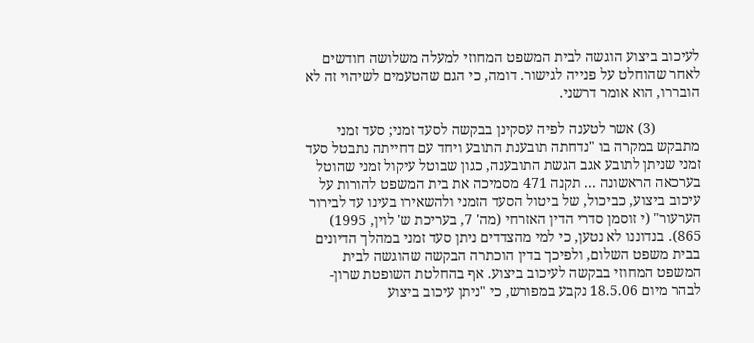לעיכוב ביצוע הוגשה לבית המשפט המחוזי למעלה משלושה חודשים לאחר שהוחלט על פנייה לגישור. דומה, כי הגם שהטעמים לשיהוי זה לא הובררו, הוא אומר דרשני.

            (3) אשר לטענה לפיה עסקינן בבקשה לסעד זמני; סעד זמני מתבקש במקרה בו "נדחתה תובענת התובע ויחד עם דחייתה נתבטל סעד זמני שניתן לתובע אגב הגשת התובענה, כגון שבוטל עיקול זמני שהוטל בערכאה הראשונה ... תקנה 471 מסמיכה את בית המשפט להורות על עיכוב ביצוע, כביכול, של ביטול הסעד הזמני ולהשאירו בעינו עד לבירור הערעור" (י זוסמן סדרי הדין האזרחי (מה' 7, בעריכת ש' לוין, 1995) 865). בנדוננו לא נטען, כי למי מהצדדים ניתן סעד זמני במהלך הדיונים בבית משפט השלום, ולפיכך בדין הוכתרה הבקשה שהוגשה לבית המשפט המחוזי בבקשה לעיכוב ביצוע. אף בהחלטת השופטת שרון-לבהר מיום 18.5.06 נקבע במפורש, כי "ניתן עיכוב ביצוע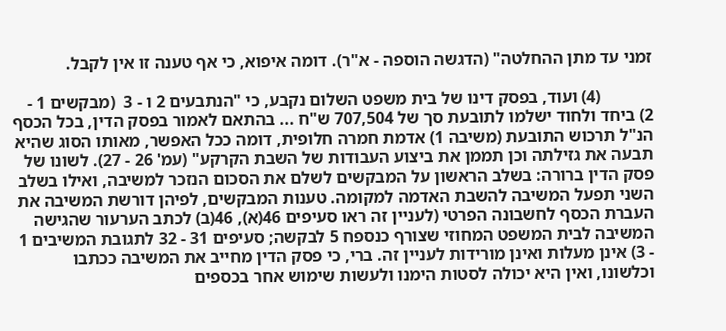זמני עד מתן ההחלטה" (הדגשה הוספה - א"ר). דומה איפוא, כי אף טענה זו אין לקבל.

            (4) ועוד, בפסק דינו של בית משפט השלום נקבע, כי "הנתבעים 2 ו - 3  (מבקשים 1 - 2) ביחד ולחוד ישלמו לתובעת סך של 707,504 ש"ח ... בהתאם לאמור בפסק הדין, בכל הכסף הנ"ל תרכוש התובעת (משיבה 1) אדמת חמרה חלופית, דומה ככל האפשר, מאותו הסוג שהיא תבעה את גזילתה וכן תממן את ביצוע העבודות של השבת הקרקע" (עמ' 26 - 27). לשונו של פסק הדין ברורה: בשלב הראשון על המבקשים לשלם את הסכום הנזכר למשיבה, ואילו בשלב השני תפעל המשיבה להשבת האדמה למקומה. טענות המבקשים, לפיהן דורשת המשיבה את העברת הכסף לחשבונה הפרטי (לעניין זה ראו סעיפים 46(א), 46(ב) לכתב הערעור שהגישה המשיבה לבית המשפט המחוזי שצורף כנספח 5 לבקשה; סעיפים 31 - 32 לתגובת המשיבים 1 - 3) אינן מעלות ואינן מורידות לעניין זה. ברי, כי פסק הדין מחייב את המשיבה ככתבו וכלשונו, ואין היא יכולה לסטות הימנו ולעשות שימוש אחר בכספים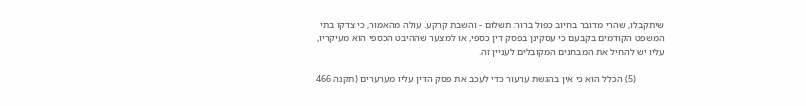שיתקבלו, שהרי מדובר בחיוב כפול ברור: תשלום - והשבת קרקע. עולה מהאמור, כי צדקו בתי המשפט הקודמים בקבעם כי עסקינן בפסק דין כספי, או למצער שההיבט הכספי הוא מעיקריו, עליו יש להחיל את המבחנים המקובלים לעניין זה.

            (5) הכלל הוא כי אין בהגשת ערעור כדי לעכב את פסק הדין עליו מערערים (תקנה 466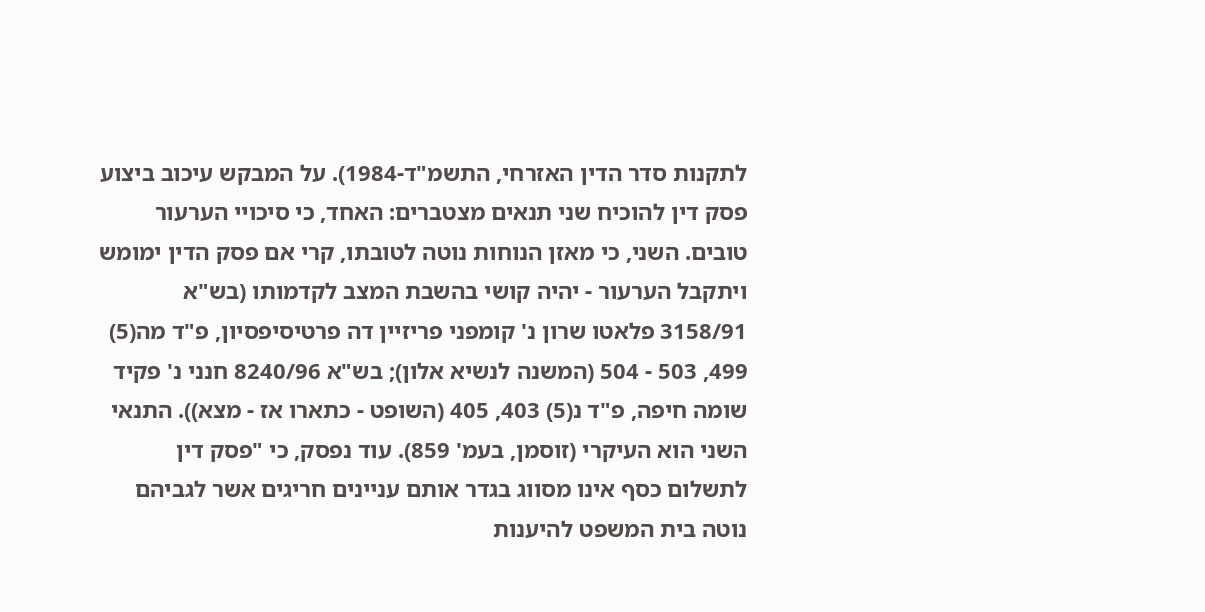לתקנות סדר הדין האזרחי, התשמ"ד-1984). על המבקש עיכוב ביצוע פסק דין להוכיח שני תנאים מצטברים: האחד, כי סיכויי הערעור טובים. השני, כי מאזן הנוחות נוטה לטובתו, קרי אם פסק הדין ימומש ויתקבל הערעור - יהיה קושי בהשבת המצב לקדמותו (בש"א 3158/91 פלאטו שרון נ' קומפני פריזיין דה פרטיסיפסיון, פ"ד מה(5) 499, 503 - 504 (המשנה לנשיא אלון); בש"א 8240/96 חנני נ' פקיד שומה חיפה, פ"ד נ(5) 403, 405 (השופט - כתארו אז - מצא)). התנאי השני הוא העיקרי (זוסמן, בעמ' 859). עוד נפסק, כי "פסק דין לתשלום כסף אינו מסווג בגדר אותם עניינים חריגים אשר לגביהם נוטה בית המשפט להיענות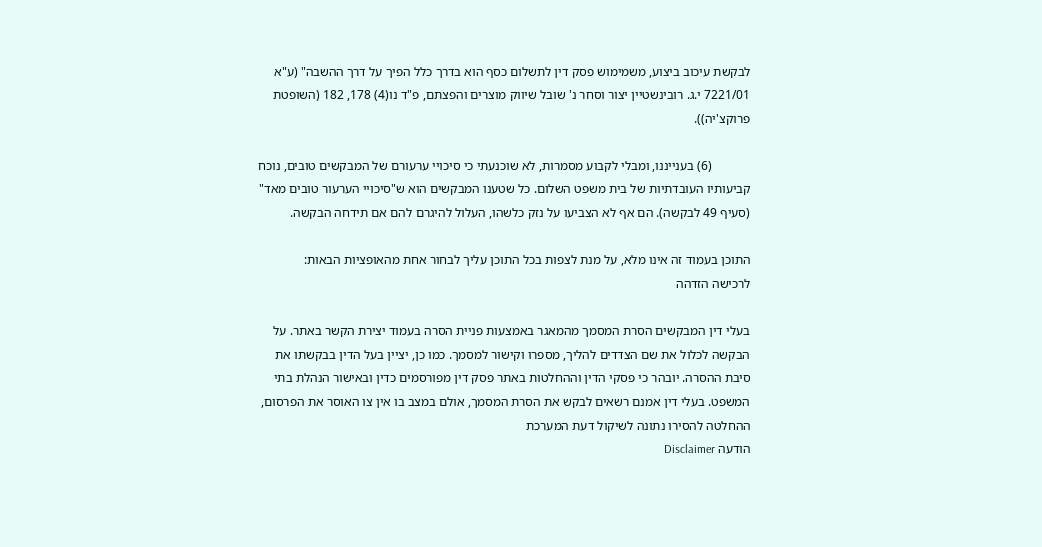לבקשת עיכוב ביצוע, משמימוש פסק דין לתשלום כסף הוא בדרך כלל הפיך על דרך ההשבה" (ע"א 7221/01 י.ג. רובינשטיין יצור וסחר נ' שובל שיווק מוצרים והפצתם, פ"ד נו(4) 178, 182 (השופטת פרוקצ'יה)).

            (6) בענייננו, ומבלי לקבוע מסמרות, לא שוכנעתי כי סיכויי ערעורם של המבקשים טובים, נוכח קביעותיו העובדתיות של בית משפט השלום. כל שטענו המבקשים הוא ש"סיכויי הערעור טובים מאד" (סעיף 49 לבקשה). הם אף לא הצביעו על נזק כלשהו, העלול להיגרם להם אם תידחה הבקשה.

התוכן בעמוד זה אינו מלא, על מנת לצפות בכל התוכן עליך לבחור אחת מהאופציות הבאות:
לרכישה הזדהה

בעלי דין המבקשים הסרת המסמך מהמאגר באמצעות פניית הסרה בעמוד יצירת הקשר באתר. על הבקשה לכלול את שם הצדדים להליך, מספרו וקישור למסמך. כמו כן, יציין בעל הדין בבקשתו את סיבת ההסרה. יובהר כי פסקי הדין וההחלטות באתר פסק דין מפורסמים כדין ובאישור הנהלת בתי המשפט. בעלי דין אמנם רשאים לבקש את הסרת המסמך, אולם במצב בו אין צו האוסר את הפרסום, ההחלטה להסירו נתונה לשיקול דעת המערכת
הודעה Disclaimer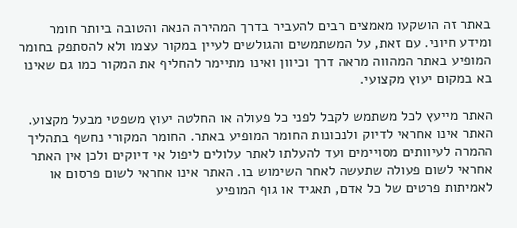באתר זה הושקעו מאמצים רבים להעביר בדרך המהירה הנאה והטובה ביותר חומר ומידע חיוני. עם זאת, על המשתמשים והגולשים לעיין במקור עצמו ולא להסתפק בחומר המופיע באתר המהווה מראה דרך וכיוון ואינו מתיימר להחליף את המקור כמו גם שאינו בא במקום יעוץ מקצועי.

האתר מייעץ לכל משתמש לקבל לפני כל פעולה או החלטה יעוץ משפטי מבעל מקצוע. האתר אינו אחראי לדיוק ולנכונות החומר המופיע באתר. החומר המקורי נחשף בתהליך ההמרה לעיוותים מסויימים ועד להעלתו לאתר עלולים ליפול אי דיוקים ולכן אין האתר אחראי לשום פעולה שתעשה לאחר השימוש בו. האתר אינו אחראי לשום פרסום או לאמיתות פרטים של כל אדם, תאגיד או גוף המופיע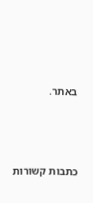באתר.




כתבות קשורות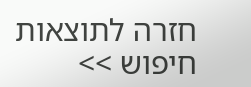חזרה לתוצאות חיפוש >>